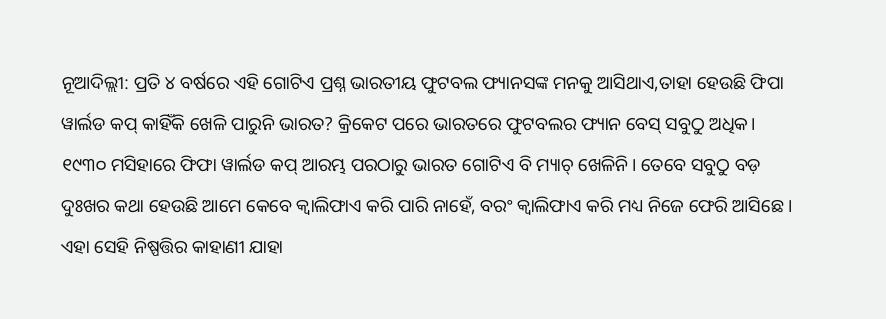ନୂଆଦିଲ୍ଲୀ: ପ୍ରତି ୪ ବର୍ଷରେ ଏହି ଗୋଟିଏ ପ୍ରଶ୍ନ ଭାରତୀୟ ଫୁଟବଲ ଫ୍ୟାନସଙ୍କ ମନକୁ ଆସିଥାଏ,ତାହା ହେଉଛି ଫିପା ୱାର୍ଲଡ କପ୍ କାହିଁକି ଖେଳି ପାରୁନି ଭାରତ? କ୍ରିକେଟ ପରେ ଭାରତରେ ଫୁଟବଲର ଫ୍ୟାନ ବେସ୍ ସବୁଠୁ ଅଧିକ। ୧୯୩୦ ମସିହାରେ ଫିଫା ୱାର୍ଲଡ କପ୍ ଆରମ୍ଭ ପରଠାରୁ ଭାରତ ଗୋଟିଏ ବି ମ୍ୟାଚ୍ ଖେଳିନି। ତେବେ ସବୁଠୁ ବଡ଼ ଦୁଃଖର କଥା ହେଉଛି ଆମେ କେବେ କ୍ୱାଲିଫାଏ କରି ପାରି ନାହେଁ, ବରଂ କ୍ୱାଲିଫାଏ କରି ମଧ୍ୟ ନିଜେ ଫେରି ଆସିଛେ। ଏହା ସେହି ନିଷ୍ପତ୍ତିର କାହାଣୀ ଯାହା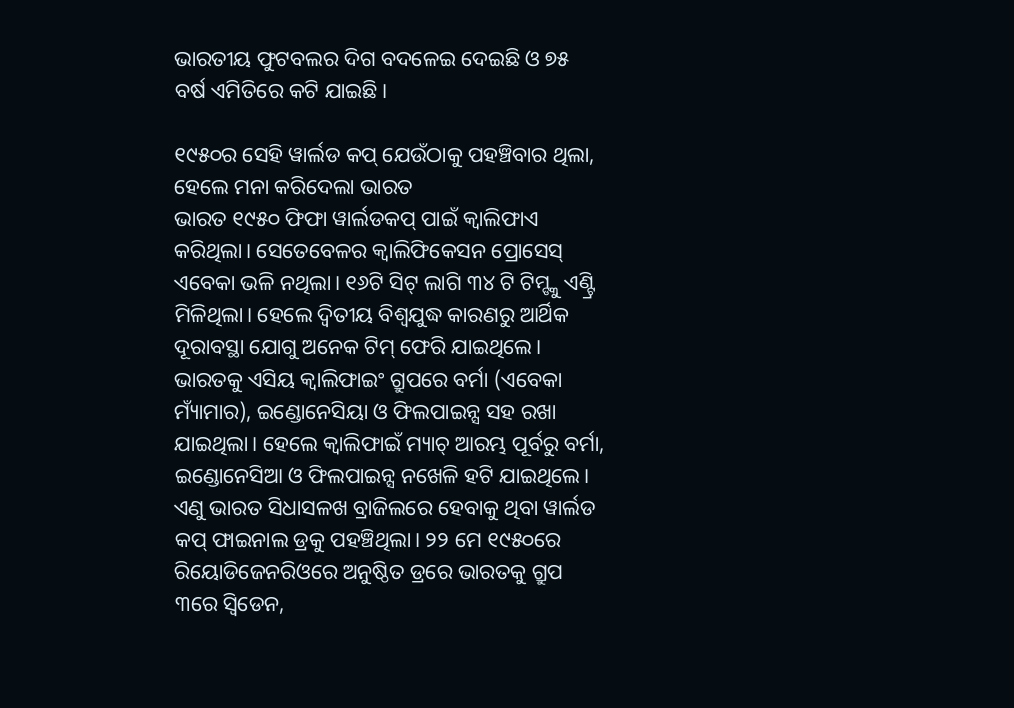ଭାରତୀୟ ଫୁଟବଲର ଦିଗ ବଦଳେଇ ଦେଇଛି ଓ ୭୫ ବର୍ଷ ଏମିତିରେ କଟି ଯାଇଛି।

୧୯୫୦ର ସେହି ୱାର୍ଲଡ କପ୍ ଯେଉଁଠାକୁ ପହଞ୍ଚିବାର ଥିଲା, ହେଲେ ମନା କରିଦେଲା ଭାରତ
ଭାରତ ୧୯୫୦ ଫିଫା ୱାର୍ଲଡକପ୍ ପାଇଁ କ୍ୱାଲିଫାଏ କରିଥିଲା। ସେତେବେଳର କ୍ୱାଲିଫିକେସନ ପ୍ରୋସେସ୍ ଏବେକା ଭଳି ନଥିଲା। ୧୬ଟି ସିଟ୍ ଲାଗି ୩୪ ଟି ଟିମ୍ଙ୍କୁ ଏଣ୍ଟ୍ରି ମିଳିଥିଲା। ହେଲେ ଦ୍ୱିତୀୟ ବିଶ୍ୱଯୁଦ୍ଧ କାରଣରୁ ଆର୍ଥିକ ଦୂରାବସ୍ଥା ଯୋଗୁ ଅନେକ ଟିମ୍ ଫେରି ଯାଇଥିଲେ। ଭାରତକୁ ଏସିୟ କ୍ୱାଲିଫାଇଂ ଗ୍ରୁପରେ ବର୍ମା (ଏବେକା ମ୍ୟାଁମାର), ଇଣ୍ଡୋନେସିୟା ଓ ଫିଲପାଇନ୍ସ ସହ ରଖା ଯାଇଥିଲା। ହେଲେ କ୍ୱାଲିଫାଇଁ ମ୍ୟାଚ୍ ଆରମ୍ଭ ପୂର୍ବରୁ ବର୍ମା, ଇଣ୍ଡୋନେସିଆ ଓ ଫିଲପାଇନ୍ସ ନଖେଳି ହଟି ଯାଇଥିଲେ। ଏଣୁ ଭାରତ ସିଧାସଳଖ ବ୍ରାଜିଲରେ ହେବାକୁ ଥିବା ୱାର୍ଲଡ କପ୍ ଫାଇନାଲ ଡ୍ରକୁ ପହଞ୍ଚିଥିଲା। ୨୨ ମେ ୧୯୫୦ରେ ରିୟୋଡିଜେନରିଓରେ ଅନୁଷ୍ଠିତ ଡ୍ରରେ ଭାରତକୁ ଗ୍ରୁପ ୩ରେ ସ୍ୱିଡେନ,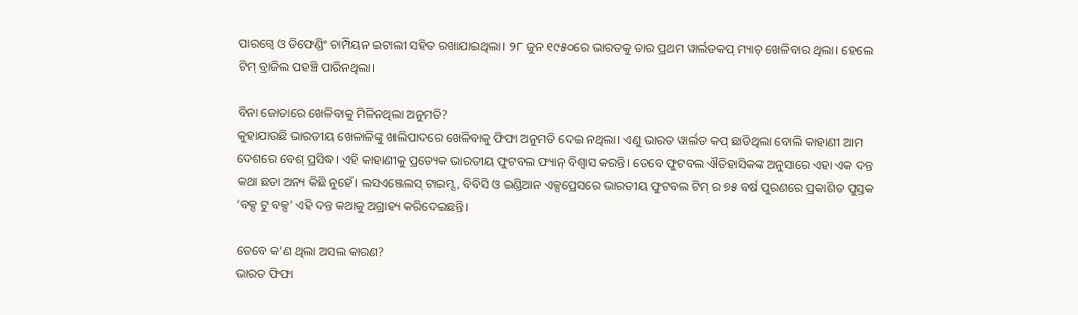ପାରଗ୍ୱେ ଓ ଡିଫେଣ୍ଡିଂ ଚାମ୍ପିୟନ ଇଟାଲୀ ସହିତ ରଖାଯାଇଥିଲା। ୨୮ ଜୁନ ୧୯୫୦ରେ ଭାରତକୁ ତାର ପ୍ରଥମ ୱାର୍ଲଡକପ୍ ମ୍ୟାଚ୍ ଖେଳିବାର ଥିଲା। ହେଲେ ଟିମ୍ ବ୍ରାଜିଲ ପହଞ୍ଚି ପାରିନଥିଲା।

ବିନା ଜୋତାରେ ଖେଳିବାକୁ ମିଳିନଥିଲା ଅନୁମତି?
କୁହାଯାଉଛି ଭାରତୀୟ ଖେଳାଳିଙ୍କୁ ଖାଲିପାଦରେ ଖେଳିବାକୁ ଫିଫା ଅନୁମତି ଦେଇ ନଥିଲା। ଏଣୁ ଭାରତ ୱାର୍ଲଡ କପ୍ ଛାଡିଥିଲା ବୋଲି କାହାଣୀ ଆମ ଦେଶରେ ବେଶ୍ ପ୍ରସିଦ୍ଧ। ଏହି କାହାଣୀକୁ ପ୍ରତ୍ୟେକ ଭାରତୀୟ ଫୁଟବଲ ଫ୍ୟାନ୍ ବିଶ୍ୱାସ କରନ୍ତି। ତେବେ ଫୁଟବଲ ଐତିହାସିକଙ୍କ ଅନୁସାରେ ଏହା ଏକ ଦନ୍ତ କଥା ଛଡା ଅନ୍ୟ କିଛି ନୁହେଁ। ଲସଏଞ୍ଜେଲସ୍ ଟାଇମ୍ସ, ବିବିସି ଓ ଇଣ୍ଡିଆନ ଏକ୍ସପ୍ରେସରେ ଭାରତୀୟ ଫୁଟବଲ ଟିମ୍ ର ୭୫ ବର୍ଷ ପୁରଣରେ ପ୍ରକାଶିତ ପୁସ୍ତକ ‘ବକ୍ସ ଟୁ ବକ୍ସ’ ଏହି ଦନ୍ତ କଥାକୁ ଅଗ୍ରାହ୍ୟ କରିଦେଇଛନ୍ତି।

ତେବେ କ’ଣ ଥିଲା ଅସଲ କାରଣ?
ଭାରତ ଫିଫା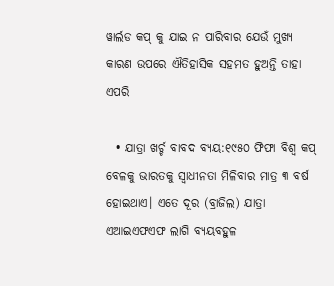ୱାର୍ଲଡ କପ୍ କୁ ଯାଇ ନ ପାରିବାର ଯେଉଁ ମୁଖ୍ୟ କାରଣ ଉପରେ ଐତିହାସିକ ସହମତ ହୁଅନ୍ତି ତାହା ଏପରି

  • ଯାତ୍ରା ଖର୍ଚ୍ଚ ବାବଦ ବ୍ୟୟ:୧୯୫୦ ଫିଫା ବିଶ୍ୱ କପ୍ ବେଳକୁ ଭାରତକୁ ସ୍ୱାଧୀନତା ମିଳିବାର ମାତ୍ର ୩ ବର୍ଷ ହୋଇଥାଏ। ଏତେ ଦୂର (ବ୍ରାଜିଲ) ଯାତ୍ରା ଏଆଇଏଫଏଫ ଲାଗି ବ୍ୟୟବହୁଳ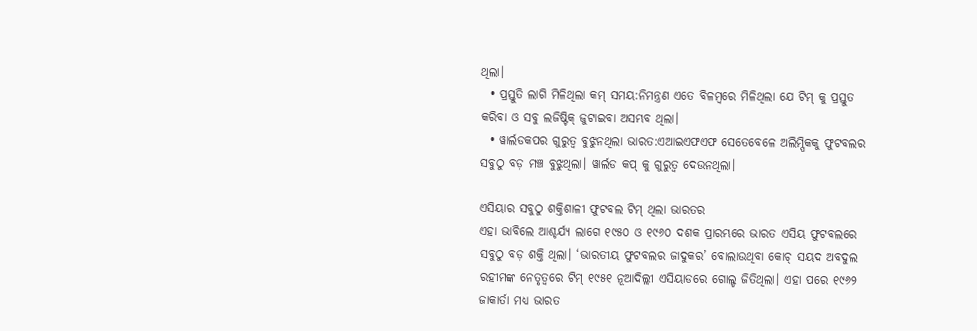ଥିଲା।
  • ପ୍ରସ୍ତୁତି ଲାଗି ମିଳିଥିଲା କମ୍ ସମୟ:ନିମନ୍ତ୍ରଣ ଏତେ ବିଳମ୍ବରେ ମିଳିଥିଲା ଯେ ଟିମ୍ କୁ ପ୍ରସ୍ତୁତ କରିବା ଓ ସବୁ ଲଜିଷ୍ଟିକ୍ ଜୁଟାଇବା ଅସମ୍ଭବ ଥିଲା।
  • ୱାର୍ଲଡକପର ଗୁରୁତ୍ୱ ବୁଝୁନଥିଲା ଭାରତ:ଏଆଇଏଫଏଫ ସେତେବେଳେ ଅଲିମ୍ପିକକୁ ଫୁଟବଲର ସବୁଠୁ ବଡ଼ ମଞ୍ଚ ବୁଝୁଥିଲା। ୱାର୍ଲଡ କପ୍ କୁ ଗୁରୁତ୍ୱ ଦେଉନଥିଲା।

ଏସିୟାର ସବୁଠୁ ଶକ୍ତିଶାଳୀ ଫୁଟବଲ ଟିମ୍ ଥିଲା ଭାରତର
ଏହା ଭାବିଲେ ଆଶ୍ଚର୍ଯ୍ୟ ଲାଗେ ୧୯୫୦ ଓ ୧୯୬୦ ଦଶକ ପ୍ରାରମ୍ଭରେ ଭାରତ ଏସିୟ ଫୁଟବଲରେ ସବୁଠୁ ବଡ଼ ଶକ୍ତି ଥିଲା। ‘ଭାରତୀୟ ଫୁଟବଲର ଜାଦୁକର’ ବୋଲାଉଥିବା କୋଚ୍ ସୟଦ ଅବଦୁଲ ରହୀମଙ୍କ ନେତୃତ୍ୱରେ ଟିମ୍ ୧୯୫୧ ନୂଆଦିଲ୍ଲୀ ଏସିୟାଡରେ ଗୋଲ୍ଡ ଜିତିଥିଲା। ଏହା ପରେ ୧୯୬୨ ଜାକାର୍ତା ମଧ୍ୟ ଭାରତ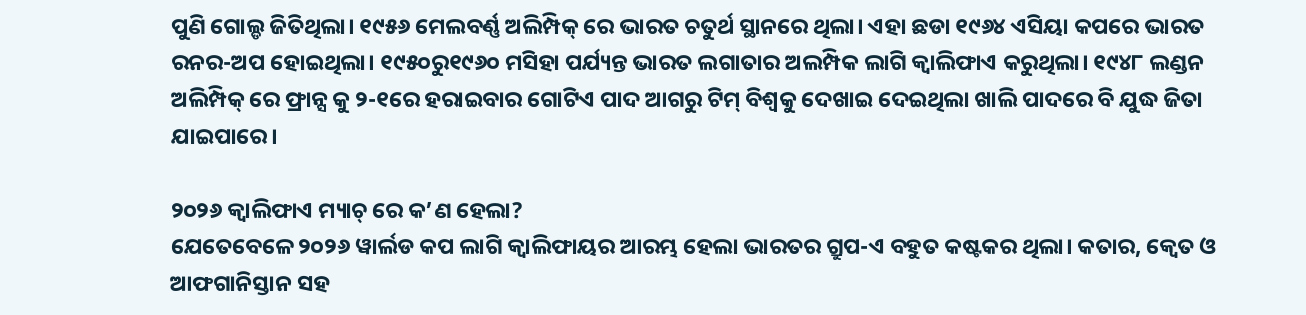ପୁଣି ଗୋଲ୍ଡ ଜିତିଥିଲା। ୧୯୫୬ ମେଲବର୍ଣ୍ଣ ଅଲିମ୍ପିକ୍ ରେ ଭାରତ ଚତୁର୍ଥ ସ୍ଥାନରେ ଥିଲା। ଏହା ଛଡା ୧୯୬୪ ଏସିୟା କପରେ ଭାରତ ରନର-ଅପ ହୋଇଥିଲା। ୧୯୫୦ରୁ୧୯୬୦ ମସିହା ପର୍ଯ୍ୟନ୍ତ ଭାରତ ଲଗାତାର ଅଲମ୍ପିକ ଲାଗି କ୍ୱାଲିଫାଏ କରୁଥିଲା। ୧୯୪୮ ଲଣ୍ଡନ ଅଲିମ୍ପିକ୍ ରେ ଫ୍ରାନ୍ସ କୁ ୨-୧ରେ ହରାଇବାର ଗୋଟିଏ ପାଦ ଆଗରୁ ଟିମ୍ ବିଶ୍ୱକୁ ଦେଖାଇ ଦେଇଥିଲା ଖାଲି ପାଦରେ ବି ଯୁଦ୍ଧ ଜିତା ଯାଇପାରେ।

୨୦୨୬ କ୍ୱାଲିଫାଏ ମ୍ୟାଚ୍ ରେ କ’ଣ ହେଲା?
ଯେତେବେଳେ ୨୦୨୬ ୱାର୍ଲଡ କପ ଲାଗି କ୍ୱାଲିଫାୟର ଆରମ୍ଭ ହେଲା ଭାରତର ଗ୍ରୁପ-ଏ ବହୁତ କଷ୍ଟକର ଥିଲା। କତାର, କ୍ୱେତ ଓ ଆଫଗାନିସ୍ତାନ ସହ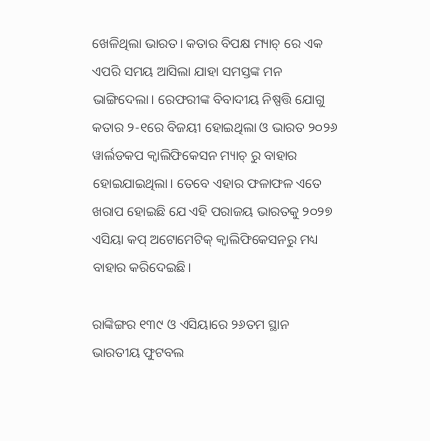ଖେଳିଥିଲା ଭାରତ। କତାର ବିପକ୍ଷ ମ୍ୟାଚ୍ ରେ ଏକ ଏପରି ସମୟ ଆସିଲା ଯାହା ସମସ୍ତଙ୍କ ମନ ଭାଙ୍ଗିଦେଲା। ରେଫରୀଙ୍କ ବିବାଦୀୟ ନିଷ୍ପତ୍ତି ଯୋଗୁ କତାର ୨-୧ରେ ବିଜୟୀ ହୋଇଥିଲା ଓ ଭାରତ ୨୦୨୬ ୱାର୍ଲଡକପ କ୍ୱାଲିଫିକେସନ ମ୍ୟାଚ୍ ରୁ ବାହାର ହୋଇଯାଇଥିଲା। ତେବେ ଏହାର ଫଳାଫଳ ଏତେ ଖରାପ ହୋଇଛି ଯେ ଏହି ପରାଜୟ ଭାରତକୁ ୨୦୨୭ ଏସିୟା କପ୍ ଅଟୋମେଟିକ୍ କ୍ୱାଲିଫିକେସନରୁ ମଧ୍ୟ ବାହାର କରିଦେଇଛି।

ରାଙ୍କିଙ୍ଗର ୧୩୯ ଓ ଏସିୟାରେ ୨୬ତମ ସ୍ଥାନ
ଭାରତୀୟ ଫୁଟବଲ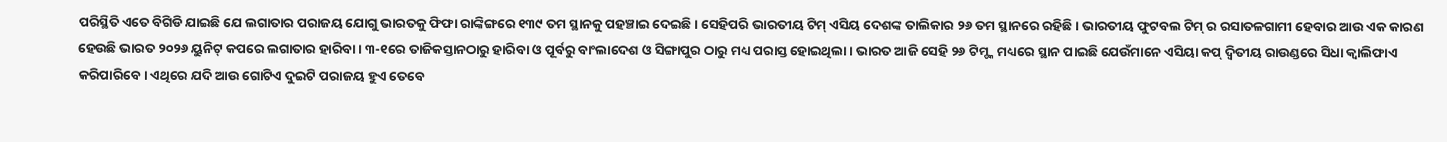ପରିସ୍ଥିତି ଏତେ ବିଗିଡି ଯାଇଛି ଯେ ଲଗାତାର ପରାଜୟ ଯୋଗୁ ଭାରତକୁ ଫିଫା ରାଙ୍କିଙ୍ଗରେ ୧୩୯ ତମ ସ୍ଥାନକୁ ପହଞ୍ଚାଇ ଦେଇଛି। ସେହିପରି ଭାରତୀୟ ଟିମ୍ ଏସିୟ ଦେଶଙ୍କ ତାଲିକାର ୨୬ ତମ ସ୍ଥାନରେ ରହିଛି। ଭାରତୀୟ ଫୁଟବଲ ଟିମ୍ ର ରସାତଳଗାମୀ ହେବାର ଆଉ ଏକ କାରଣ ହେଉଛି ଭାରତ ୨୦୨୬ ୟୁନିଟ୍ କପରେ ଲଗାତାର ହାରିବା। ୩-୧ରେ ତାଜିକସ୍ତାନଠାରୁ ହାରିବା ଓ ପୂର୍ବରୁ ବାଂଲାଦେଶ ଓ ସିଙ୍ଗାପୁର ଠାରୁ ମଧ୍ୟ ପରାସ୍ତ ହୋଇଥିଲା। ଭାରତ ଆଜି ସେହି ୨୬ ଟିମ୍ଙ୍କ ମଧ୍ୟରେ ସ୍ଥାନ ପାଇଛି ଯେଉଁମାନେ ଏସିୟା କପ୍ ଦ୍ୱିତୀୟ ରାଉଣ୍ଡରେ ସିଧା କ୍ୱାଲିଫାଏ କରିପାରିବେ। ଏଥିରେ ଯଦି ଆଉ ଗୋଟିଏ ଦୁଇଟି ପରାଜୟ ହୁଏ ତେବେ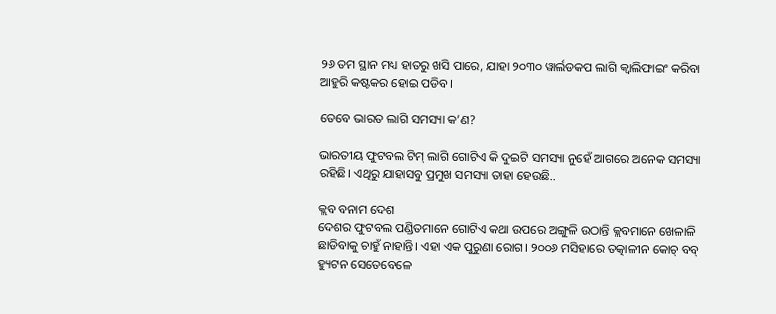୨୬ ତମ ସ୍ଥାନ ମଧ୍ୟ ହାତରୁ ଖସି ପାରେ, ଯାହା ୨୦୩୦ ୱାର୍ଲଡକପ ଲାଗି କ୍ୱାଲିଫାଇଂ କରିବା ଆହୁରି କଷ୍ଟକର ହୋଇ ପଡିବ।

ତେବେ ଭାରତ ଲାଗି ସମସ୍ୟା କ’ଣ?

ଭାରତୀୟ ଫୁଟବଲ ଟିମ୍ ଲାଗି ଗୋଟିଏ କି ଦୁଇଟି ସମସ୍ୟା ନୁହେଁ ଆଗରେ ଅନେକ ସମସ୍ୟା ରହିଛି। ଏଥିରୁ ଯାହାସବୁ ପ୍ରମୁଖ ସମସ୍ୟା ତାହା ହେଉଛି..

କ୍ଲବ ବନାମ ଦେଶ
ଦେଶର ଫୁଟବଲ ପଣ୍ଡିତମାନେ ଗୋଟିଏ କଥା ଉପରେ ଅଙ୍ଗୁଳି ଉଠାନ୍ତି କ୍ଲବମାନେ ଖେଳାଳି ଛାଡିବାକୁ ଚାହୁଁ ନାହାନ୍ତି। ଏହା ଏକ ପୁରୁଣା ରୋଗ। ୨୦୦୬ ମସିହାରେ ତତ୍କାଳୀନ କୋଚ୍ ବବ୍ ହ୍ୟୁଟନ ସେତେବେଳେ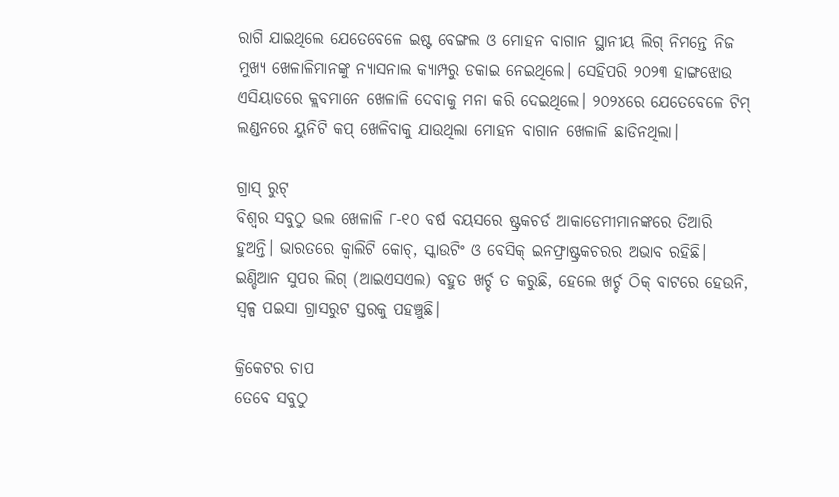ରାଗି ଯାଇଥିଲେ ଯେତେବେଳେ ଇଷ୍ଟ ବେଙ୍ଗଲ ଓ ମୋହନ ବାଗାନ ସ୍ଥାନୀୟ ଲିଗ୍ ନିମନ୍ତେ ନିଜ ମୁଖ୍ୟ ଖେଳାଳିମାନଙ୍କୁ ନ୍ୟାସନାଲ କ୍ୟାମ୍ପରୁ ଡକାଇ ନେଇଥିଲେ। ସେହିପରି ୨୦୨୩ ହାଙ୍ଗଝୋଉ ଏସିୟାଡରେ କ୍ଲବମାନେ ଖେଳାଳି ଦେବାକୁ ମନା କରି ଦେଇଥିଲେ। ୨୦୨୪ରେ ଯେତେବେଳେ ଟିମ୍ ଲଣ୍ଡନରେ ୟୁନିଟି କପ୍ ଖେଳିବାକୁ ଯାଉଥିଲା ମୋହନ ବାଗାନ ଖେଳାଳି ଛାଡିନଥିଲା।

ଗ୍ରାସ୍ ରୁଟ୍
ବିଶ୍ୱର ସବୁଠୁ ଭଲ ଖେଳାଳି ୮-୧୦ ବର୍ଷ ବୟସରେ ଷ୍ଟ୍ରକଚର୍ଡ ଆକାଡେମୀମାନଙ୍କରେ ତିଆରି ହୁଅନ୍ତି। ଭାରତରେ କ୍ୱାଲିଟି କୋଚ୍, ସ୍କାଉଟିଂ ଓ ବେସିକ୍ ଇନଫ୍ରାଷ୍ଟ୍ରକଚରର ଅଭାବ ରହିଛି। ଇଣ୍ଡିଆନ ସୁପର ଲିଗ୍ (ଆଇଏସଏଲ) ବହୁତ ଖର୍ଚ୍ଚ ତ କରୁଛି, ହେଲେ ଖର୍ଚ୍ଚ ଠିକ୍ ବାଟରେ ହେଉନି, ସ୍ୱଳ୍ପ ପଇସା ଗ୍ରାସରୁଟ ସ୍ତରକୁ ପହଞ୍ଚୁଛି।

କ୍ରିକେଟର ଚାପ
ତେବେ ସବୁଠୁ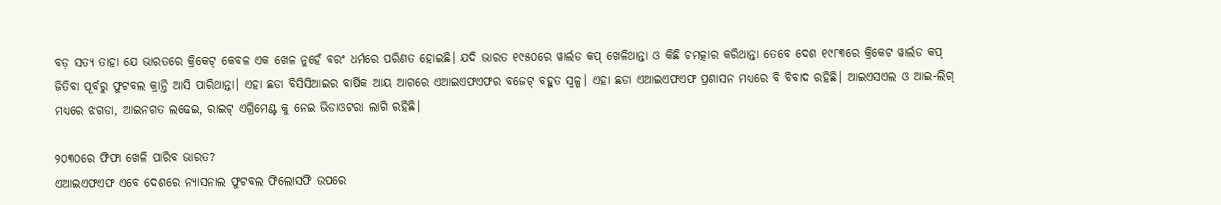ବଡ଼ ସତ୍ୟ ତାହା ଯେ ଭାରତରେ କ୍ରିକେଟ୍ କେବଳ ଏକ ଖେଳ ନୁହେଁ ବରଂ ଧର୍ମରେ ପରିଣତ ହୋଇଛି। ଯଦି ଭାରତ ୧୯୫୦ରେ ୱାର୍ଲଡ କପ୍ ଖେଳିଥାନ୍ତା ଓ କିଛି ଚମତ୍କାର କରିଥାନ୍ତା ତେବେ ଦେଶ ୧୯୮୩ରେ କ୍ରିକେଟ ୱାର୍ଲଡ କପ୍ ଜିତିବା ପୂର୍ବରୁ ଫୁଟବଲ କ୍ରାନ୍ତି ଆସି ପାରିଥାନ୍ତା। ଏହା ଛଡା ବିସିସିଆଇର ବାର୍ଷିକ ଆୟ ଆଗରେ ଏଆଇଏଫଏଫର ବଜେଟ୍ ବହୁତ ସ୍ୱଳ୍ପ। ଏହା ଛଡା ଏଆଇଏଫଏଫ ପ୍ରଶାସନ ମଧ୍ୟରେ ବି ବିବାଦ ରହିଛି। ଆଇଏସଏଲ ଓ ଆଇ-ଲିଗ୍ ମଧ୍ୟରେ ଝଗଡା, ଆଇନଗତ ଲଢେଇ, ରାଇଟ୍ ଏଗ୍ରିମେଣ୍ଟ କୁ ନେଇ ଭିଡାଓଟରା ଲାଗି ରହିଛି।

୨୦୩୦ରେ ଫିଫା ଖେଳି ପାରିବ ଭାରତ?
ଏଆଇଏଫଏଫ ଏବେ ଦେଶରେ ନ୍ୟାସନାଲ ଫୁଟବଲ ଫିଲୋସଫି ଉପରେ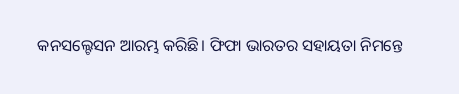କନସଲ୍ଟେସନ ଆରମ୍ଭ କରିଛି। ଫିଫା ଭାରତର ସହାୟତା ନିମନ୍ତେ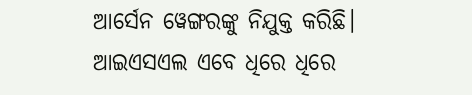ଆର୍ସେନ ୱେଙ୍ଗରଙ୍କୁ ନିଯୁକ୍ତ କରିଛି। ଆଇଏସଏଲ ଏବେ ଧିରେ ଧିରେ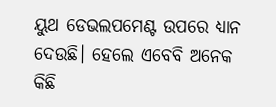ୟୁଥ ଡେଭଲପମେଣ୍ଟ ଉପରେ ଧ୍ୟାନ ଦେଉଛି। ହେଲେ ଏବେବି ଅନେକ କିଛି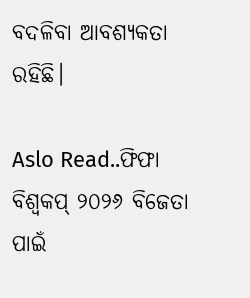ବଦଳିବା ଆବଶ୍ୟକତା ରହିଛି।

Aslo Read..ଫିଫା ବିଶ୍ୱକପ୍ ୨୦୨୬ ବିଜେତା ପାଇଁ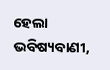ହେଲା ଭବିଷ୍ୟବାଣୀ,